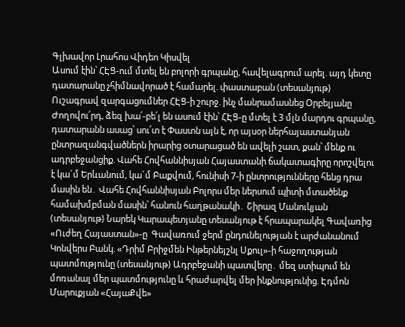Գլխավոր Լրահոս Վիդեո Կիսվել
Ասում էին՝ ՀԷՑ-ում մտել են բոլորի գրպանը, հավելագրում արել. այդ կետը դատարանը չհիմնավորած է համարել. փաստաբան (տեսանյութ) Ուշագրավ զարգացումներ ՀԷՑ-ի շուրջ. ինչ մանրամասնեց Օրբելյանը Ժողովու՛րդ, ձեզ խա՛-բե՛լ են ասում էին՝ ՀԷՑ-ը մտել է 3 մլն մարդու գրպանը, դատարանն ասաց՝ սու՛տ է Փաստն այն է, որ այսօր ներհայաստանյան ընտրազանգվածներն իրարից օտարացած են ավելի շատ, քան՝ մենք ու ադրբեջանցիք. Վահե Հովհաննիսյան Հայաստանի ճակատագիրը որոշվելու է կա´մ Երևանում, կա´մ Բաքվում, հունիսի 7-ի ընտրությունները հենց դրա մասին են․ Վահե Հովհաննիսյան Բոլորս մեր ներսում պիտի մտածենք համախմբման մասին՝ հանուն հաղթանակի․ Շիրազ Մանուկյան (տեսանյութ) Նարեկ Կարապետյանը տեսանյութ է հրապարակել Գավառից «Ուժեղ Հայաստան»-ը  Գավառում ջերմ ընդունելության է արժանանում Կոնվերս Բանկ. «Դրիմ Բրիջմեն Ինթերնեյշնլ Սքուլ»-ի հաջողության պատմությունը (տեսանյութ) Ադրբեջանի պատվերը․ մեզ ստիպում են մոռանալ մեր պատմությունը և հրաժարվել մեր ինքնությունից. Էդմոն Մարուքյան «ՀայաՔվե»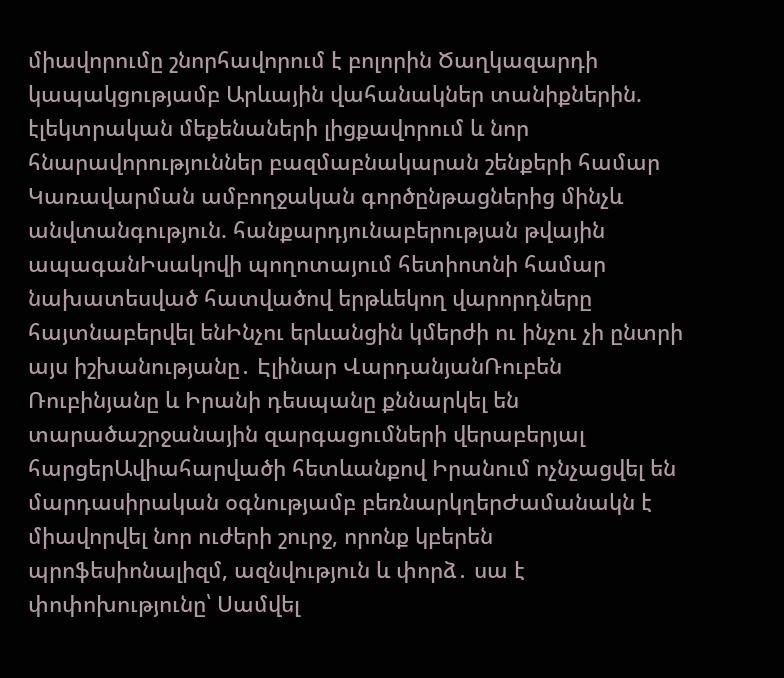միավորումը շնորհավորում է բոլորին Ծաղկազարդի կապակցությամբ Արևային վահանակներ տանիքներին. էլեկտրական մեքենաների լիցքավորում և նոր հնարավորություններ բազմաբնակարան շենքերի համար
Կառավարման ամբողջական գործընթացներից մինչև անվտանգություն. հանքարդյունաբերության թվային ապագանԻսակովի պողոտայում հետիոտնի համար նախատեսված հատվածով երթևեկող վարորդները հայտնաբերվել ենԻնչու երևանցին կմերժի ու ինչու չի ընտրի այս իշխանությանը․ Էլինար ՎարդանյանՌուբեն Ռուբինյանը և Իրանի դեսպանը քննարկել են տարածաշրջանային զարգացումների վերաբերյալ հարցերԱվիահարվածի հետևանքով Իրանում ոչնչացվել են մարդասիրական օգնությամբ բեռնարկղերԺամանակն է միավորվել նոր ուժերի շուրջ, որոնք կբերեն պրոֆեսիոնալիզմ, ազնվություն և փորձ․ սա է փոփոխությունը՝ Սամվել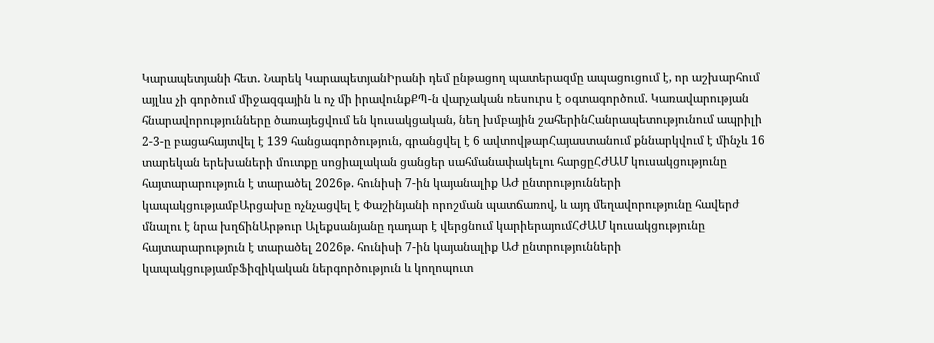Կարապետյանի հետ․ Նարեկ ԿարապետյանԻրանի դեմ ընթացող պատերազմը ապացուցում է, որ աշխարհում այլևս չի գործում միջազգային և ոչ մի իրավունքՔՊ-ն վարչական ռեսուրս է օգտագործում. Կառավարության հնարավորությունները ծառայեցվում են կուսակցական, նեղ խմբային շահերինՀանրապետությունում ապրիլի 2-3-ը բացահայտվել է 139 հանցագործություն, գրանցվել է 6 ավտովթարՀայաստանում քննարկվում է մինչև 16 տարեկան երեխաների մուտքը սոցիալական ցանցեր սահմանափակելու հարցըՀԺԱՄ կուսակցությունը հայտարարություն է տարածել 2026թ. հունիսի 7-ին կայանալիք ԱԺ ընտրությունների կապակցությամբԱրցախը ոչնչացվել է Փաշինյանի որոշման պատճառով, և այդ մեղավորությունը հավերժ մնալու է նրա խղճինԱրթուր Ալեքսանյանը դադար է վերցնում կարիերայումՀԺԱՄ կուսակցությունը հայտարարություն է տարածել 2026թ. հունիսի 7-ին կայանալիք ԱԺ ընտրությունների կապակցությամբՖիզիկական ներգործություն և կողոպուտ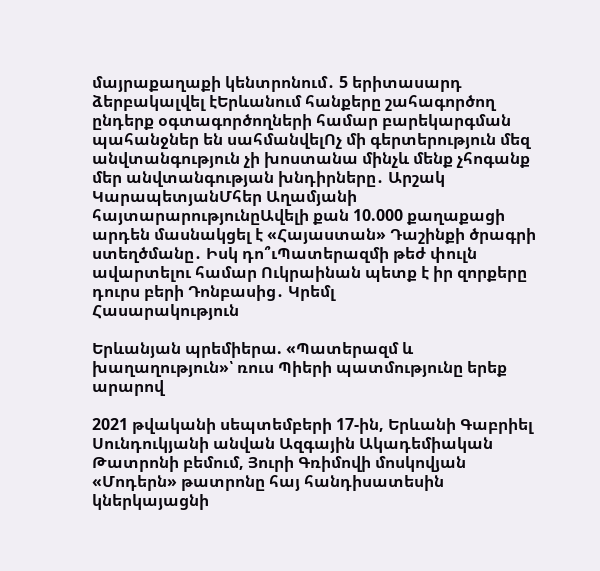մայրաքաղաքի կենտրոնում․ 5 երիտասարդ ձերբակալվել էԵրևանում հանքերը շահագործող ընդերք օգտագործողների համար բարեկարգման պահանջներ են սահմանվելՈչ մի գերտերություն մեզ անվտանգություն չի խոստանա մինչև մենք չհոգանք մեր անվտանգության խնդիրները․ Արշակ ԿարապետյանՄհեր Աղամյանի հայտարարությունըԱվելի քան 10.000 քաղաքացի արդեն մասնակցել է «Հայաստան» Դաշինքի ծրագրի ստեղծմանը․ Իսկ դո՞ւՊատերազմի թեժ փուլն ավարտելու համար Ուկրաինան պետք է իր զորքերը դուրս բերի Դոնբասից․ Կրեմլ
Հասարակություն

Երևանյան պրեմիերա. «Պատերազմ և խաղաղություն»՝ ռուս Պիերի պատմությունը երեք արարով

2021 թվականի սեպտեմբերի 17-ին, Երևանի Գաբրիել Սունդուկյանի անվան Ազգային Ակադեմիական Թատրոնի բեմում, Յուրի Գռիմովի մոսկովյան «Մոդերն» թատրոնը հայ հանդիսատեսին կներկայացնի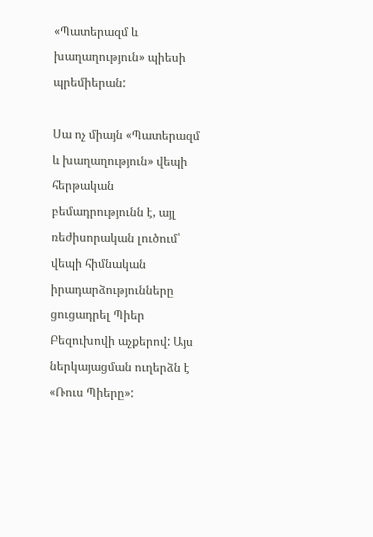«Պատերազմ և խաղաղություն» պիեսի պրեմիերան:

Սա ոչ միայն «Պատերազմ և խաղաղություն» վեպի հերթական բեմադրությունն է, այլ ռեժիսորական լուծում՝ վեպի հիմնական իրադարձությունները ցուցադրել Պիեր Բեզուխովի աչքերով: Այս ներկայացման ուղերձն է «Ռուս Պիերը»: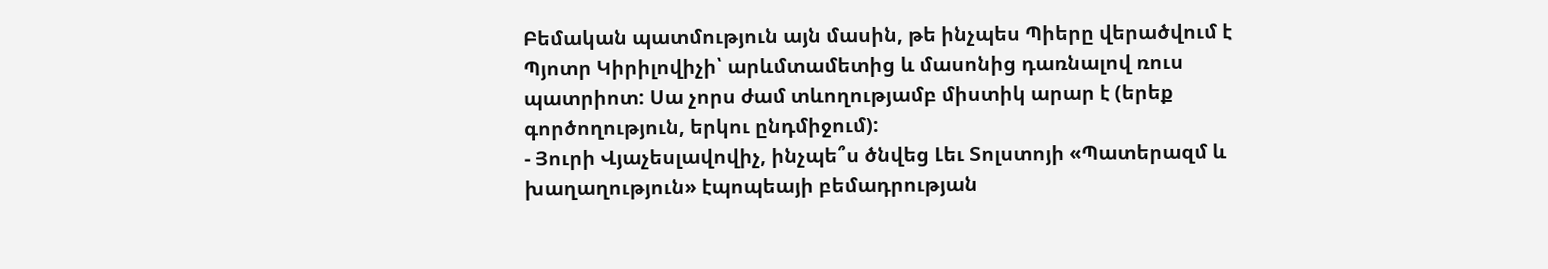Բեմական պատմություն այն մասին, թե ինչպես Պիերը վերածվում է Պյոտր Կիրիլովիչի՝ արևմտամետից և մասոնից դառնալով ռուս պատրիոտ: Սա չորս ժամ տևողությամբ միստիկ արար է (երեք գործողություն, երկու ընդմիջում):
- Յուրի Վյաչեսլավովիչ, ինչպե՞ս ծնվեց Լեւ Տոլստոյի «Պատերազմ և խաղաղություն» էպոպեայի բեմադրության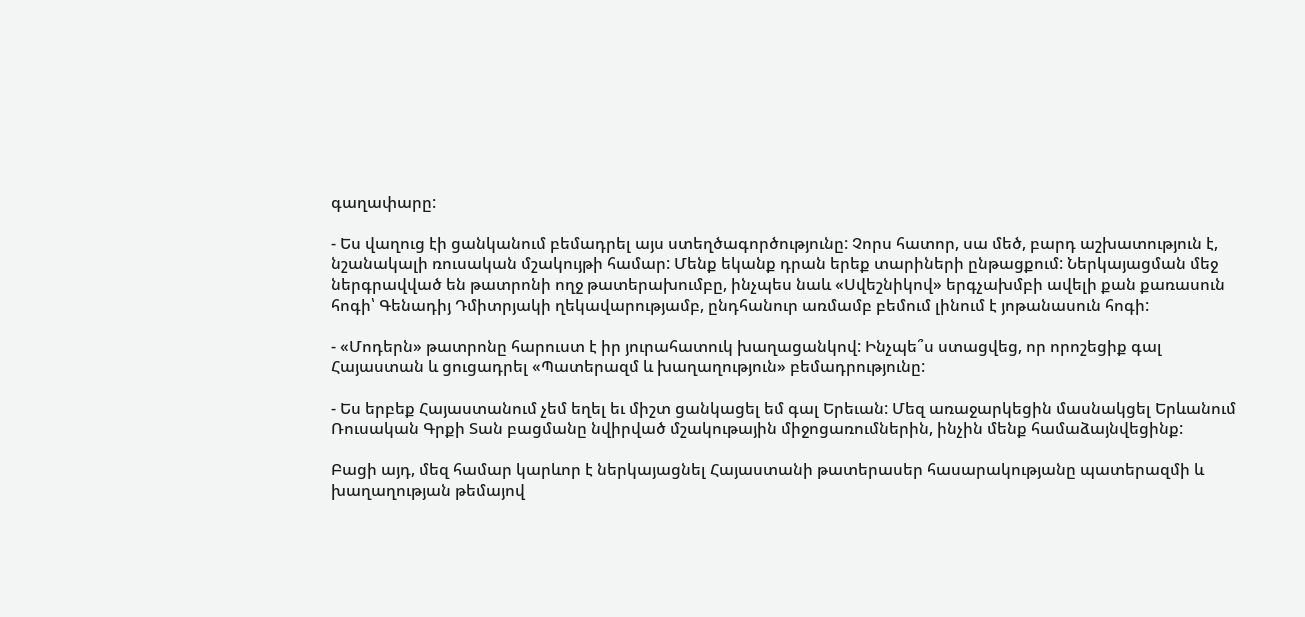գաղափարը:

- Ես վաղուց էի ցանկանում բեմադրել այս ստեղծագործությունը: Չորս հատոր, սա մեծ, բարդ աշխատություն է, նշանակալի ռուսական մշակույթի համար: Մենք եկանք դրան երեք տարիների ընթացքում: Ներկայացման մեջ ներգրավված են թատրոնի ողջ թատերախումբը, ինչպես նաև «Սվեշնիկով» երգչախմբի ավելի քան քառասուն հոգի՝ Գենադիյ Դմիտրյակի ղեկավարությամբ, ընդհանուր առմամբ բեմում լինում է յոթանասուն հոգի:

- «Մոդերն» թատրոնը հարուստ է իր յուրահատուկ խաղացանկով: Ինչպե՞ս ստացվեց, որ որոշեցիք գալ Հայաստան և ցուցադրել «Պատերազմ և խաղաղություն» բեմադրությունը:

- Ես երբեք Հայաստանում չեմ եղել եւ միշտ ցանկացել եմ գալ Երեւան: Մեզ առաջարկեցին մասնակցել Երևանում Ռուսական Գրքի Տան բացմանը նվիրված մշակութային միջոցառումներին, ինչին մենք համաձայնվեցինք:

Բացի այդ, մեզ համար կարևոր է ներկայացնել Հայաստանի թատերասեր հասարակությանը պատերազմի և խաղաղության թեմայով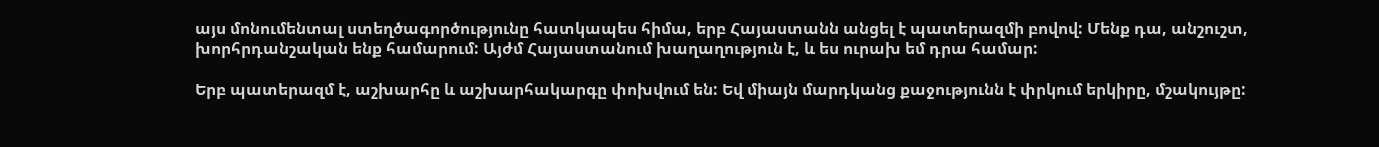այս մոնումենտալ ստեղծագործությունը հատկապես հիմա, երբ Հայաստանն անցել է պատերազմի բովով: Մենք դա, անշուշտ, խորհրդանշական ենք համարում: Այժմ Հայաստանում խաղաղություն է, և ես ուրախ եմ դրա համար:

Երբ պատերազմ է, աշխարհը և աշխարհակարգը փոխվում են: Եվ միայն մարդկանց քաջությունն է փրկում երկիրը, մշակույթը: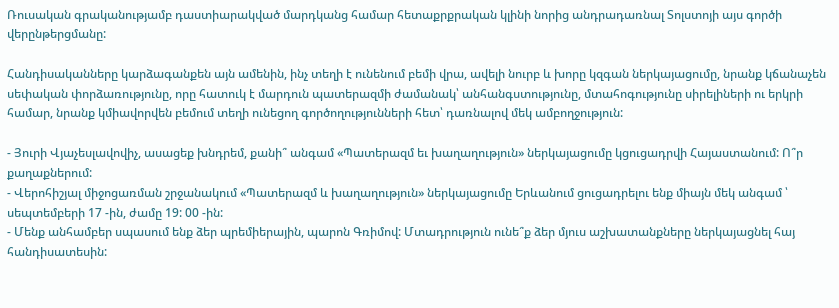Ռուսական գրականությամբ դաստիարակված մարդկանց համար հետաքրքրական կլինի նորից անդրադառնալ Տոլստոյի այս գործի վերընթերցմանը:

Հանդիսականները կարձագանքեն այն ամենին, ինչ տեղի է ունենում բեմի վրա, ավելի նուրբ և խորը կզգան ներկայացումը, նրանք կճանաչեն սեփական փորձառությունը, որը հատուկ է մարդուն պատերազմի ժամանակ՝ անհանգստությունը, մտահոգությունը սիրելիների ու երկրի համար, նրանք կմիավորվեն բեմում տեղի ունեցող գործողությունների հետ՝ դառնալով մեկ ամբողջություն:

- Յուրի Վյաչեսլավովիչ, ասացեք խնդրեմ, քանի՞ անգամ «Պատերազմ եւ խաղաղություն» ներկայացումը կցուցադրվի Հայաստանում: Ո՞ր քաղաքներում:
- Վերոհիշյալ միջոցառման շրջանակում «Պատերազմ և խաղաղություն» ներկայացումը Երևանում ցուցադրելու ենք միայն մեկ անգամ ՝ սեպտեմբերի 17 -ին, ժամը 19: 00 -ին:
- Մենք անհամբեր սպասում ենք ձեր պրեմիերային, պարոն Գռիմով: Մտադրություն ունե՞ք ձեր մյուս աշխատանքները ներկայացնել հայ հանդիսատեսին: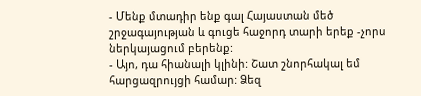- Մենք մտադիր ենք գալ Հայաստան մեծ շրջագայության և գուցե հաջորդ տարի երեք -չորս ներկայացում բերենք:
- Այո, դա հիանալի կլինի: Շատ շնորհակալ եմ հարցազրույցի համար: Ձեզ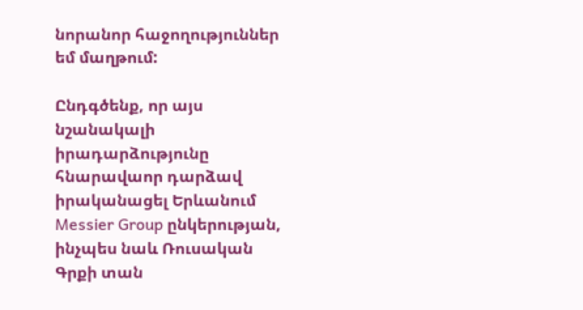նորանոր հաջողություններ եմ մաղթում:

Ընդգծենք, որ այս նշանակալի իրադարձությունը հնարավաոր դարձավ իրականացել Երևանում Messier Group ընկերության, ինչպես նաև Ռուսական Գրքի տան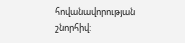հովանավորության շնորհիվ: